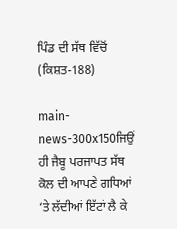ਪਿੰਡ ਦੀ ਸੱਥ ਵਿੱਚੋਂ (ਕਿਸ਼ਤ-188)

main-news-300x150ਜਿਉਂ ਹੀ ਜੈਬੂ ਪਰਜਾਪਤ ਸੱਥ ਕੋਲ ਦੀ ਆਪਣੇ ਗਧਿਆਂ ‘ਤੇ ਲੱਦੀਆਂ ਇੱਟਾਂ ਲੈ ਕੇ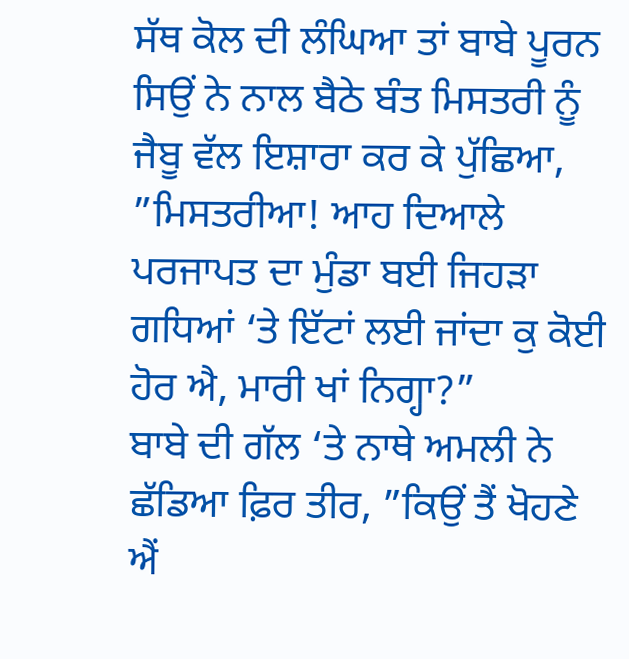ਸੱਥ ਕੋਲ ਦੀ ਲੰਘਿਆ ਤਾਂ ਬਾਬੇ ਪੂਰਨ ਸਿਉਂ ਨੇ ਨਾਲ ਬੈਠੇ ਬੰਤ ਮਿਸਤਰੀ ਨੂੰ ਜੈਬੂ ਵੱਲ ਇਸ਼ਾਰਾ ਕਰ ਕੇ ਪੁੱਛਿਆ, ”ਮਿਸਤਰੀਆ! ਆਹ ਦਿਆਲੇ ਪਰਜਾਪਤ ਦਾ ਮੁੰਡਾ ਬਈ ਜਿਹੜਾ ਗਧਿਆਂ ‘ਤੇ ਇੱਟਾਂ ਲਈ ਜਾਂਦਾ ਕੁ ਕੋਈ ਹੋਰ ਐ, ਮਾਰੀ ਖਾਂ ਨਿਗ੍ਹਾ?”
ਬਾਬੇ ਦੀ ਗੱਲ ‘ਤੇ ਨਾਥੇ ਅਮਲੀ ਨੇ ਛੱਡਿਆ ਫ਼ਿਰ ਤੀਰ, ”ਕਿਉਂ ਤੈਂ ਖੋਹਣੇ ਐਂ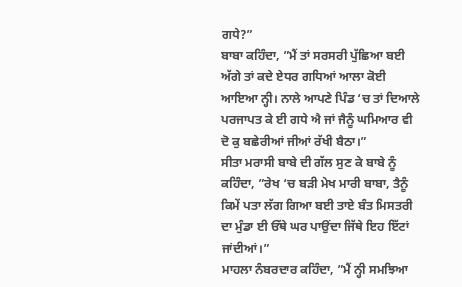ਗਧੇ?”
ਬਾਬਾ ਕਹਿੰਦਾ, ”ਮੈਂ ਤਾਂ ਸਰਸਰੀ ਪੁੱਛਿਆ ਬਈ ਅੱਗੇ ਤਾਂ ਕਦੇ ਏਧਰ ਗਧਿਆਂ ਆਲਾ ਕੋਈ ਆਇਆ ਨ੍ਹੀ। ਨਾਲੇ ਆਪਣੇ ਪਿੰਡ ‘ਚ ਤਾਂ ਦਿਆਲੇ ਪਰਜਾਪਤ ਕੇ ਈ ਗਧੇ ਐ ਜਾਂ ਜੈਨੂੰ ਘਮਿਆਰ ਵੀ ਦੋ ਕੁ ਬਛੇਰੀਆਂ ਜੀਆਂ ਰੱਖੀ ਬੈਠਾ।”
ਸੀਤਾ ਮਰਾਸੀ ਬਾਬੇ ਦੀ ਗੱਲ ਸੁਣ ਕੇ ਬਾਬੇ ਨੂੰ ਕਹਿੰਦਾ, ”ਰੇਖ ‘ਚ ਬੜੀ ਮੇਖ ਮਾਰੀ ਬਾਬਾ, ਤੈਨੂੰ ਕਿਮੇਂ ਪਤਾ ਲੱਗ ਗਿਆ ਬਈ ਤਾਏ ਬੰਤ ਮਿਸਤਰੀ ਦਾ ਮੁੰਡਾ ਈ ਓੱਥੇ ਘਰ ਪਾਉਂਦਾ ਜਿੱਥੇ ਇਹ ਇੱਟਾਂ ਜਾਂਦੀਆਂ।”
ਮਾਹਲਾ ਨੰਬਰਦਾਰ ਕਹਿੰਦਾ, ”ਮੈਂ ਨ੍ਹੀ ਸਮਝਿਆ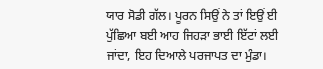ਯਾਰ ਸੋਡੀ ਗੱਲ। ਪੂਰਨ ਸਿਉਂ ਨੇ ਤਾਂ ਇਉਂ ਈ ਪੁੱਛਿਆ ਬਈ ਆਹ ਜਿਹੜਾ ਭਾਈ ਇੱਟਾਂ ਲਈ ਜਾਂਦਾ, ਇਹ ਦਿਆਲੇ ਪਰਜਾਪਤ ਦਾ ਮੁੰਡਾ।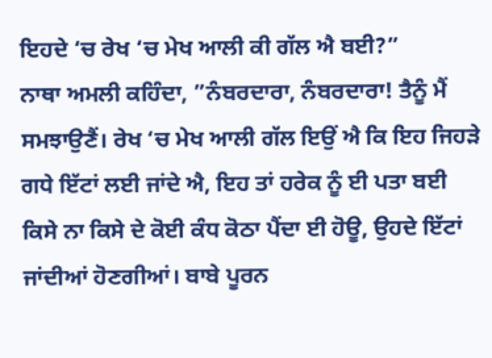ਇਹਦੇ ‘ਚ ਰੇਖ ‘ਚ ਮੇਖ ਆਲੀ ਕੀ ਗੱਲ ਐ ਬਈ?”
ਨਾਥਾ ਅਮਲੀ ਕਹਿੰਦਾ, ”ਨੰਬਰਦਾਰਾ, ਨੰਬਰਦਾਰਾ! ਤੈਨੂੰ ਮੈਂ ਸਮਝਾਉਣੈਂ। ਰੇਖ ‘ਚ ਮੇਖ ਆਲੀ ਗੱਲ ਇਉਂ ਐ ਕਿ ਇਹ ਜਿਹੜੇ ਗਧੇ ਇੱਟਾਂ ਲਈ ਜਾਂਦੇ ਐ, ਇਹ ਤਾਂ ਹਰੇਕ ਨੂੰ ਈ ਪਤਾ ਬਈ ਕਿਸੇ ਨਾ ਕਿਸੇ ਦੇ ਕੋਈ ਕੰਧ ਕੋਠਾ ਪੈਂਦਾ ਈ ਹੋਊ, ਉਹਦੇ ਇੱਟਾਂ ਜਾਂਦੀਆਂ ਹੋਣਗੀਆਂ। ਬਾਬੇ ਪੂਰਨ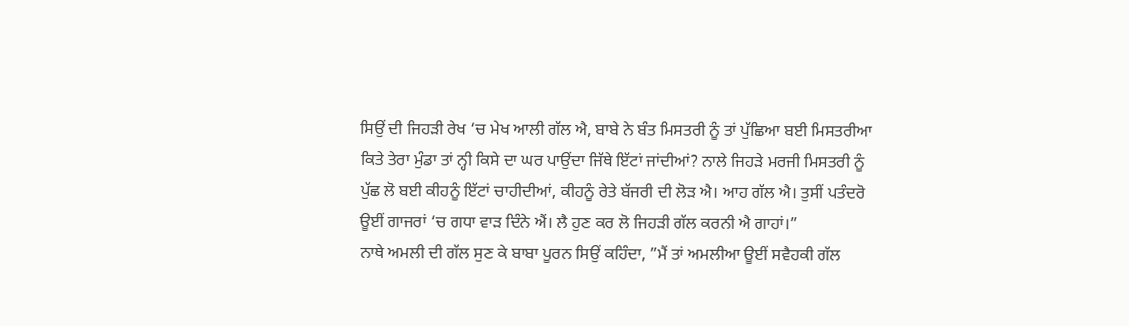ਸਿਉਂ ਦੀ ਜਿਹੜੀ ਰੇਖ ‘ਚ ਮੇਖ ਆਲੀ ਗੱਲ ਐ, ਬਾਬੇ ਨੇ ਬੰਤ ਮਿਸਤਰੀ ਨੂੰ ਤਾਂ ਪੁੱਛਿਆ ਬਈ ਮਿਸਤਰੀਆ ਕਿਤੇ ਤੇਰਾ ਮੁੰਡਾ ਤਾਂ ਨ੍ਹੀ ਕਿਸੇ ਦਾ ਘਰ ਪਾਉਂਦਾ ਜਿੱਥੇ ਇੱਟਾਂ ਜਾਂਦੀਆਂ? ਨਾਲੇ ਜਿਹੜੇ ਮਰਜੀ ਮਿਸਤਰੀ ਨੂੰ ਪੁੱਛ ਲੋ ਬਈ ਕੀਹਨੂੰ ਇੱਟਾਂ ਚਾਹੀਦੀਆਂ, ਕੀਹਨੂੰ ਰੇਤੇ ਬੱਜਰੀ ਦੀ ਲੋੜ ਐ। ਆਹ ਗੱਲ ਐ। ਤੁਸੀਂ ਪਤੰਦਰੋ ਊਈਂ ਗਾਜਰਾਂ ‘ਚ ਗਧਾ ਵਾੜ ਦਿੰਨੇ ਐਂ। ਲੈ ਹੁਣ ਕਰ ਲੋ ਜਿਹੜੀ ਗੱਲ ਕਰਨੀ ਐ ਗਾਹਾਂ।”
ਨਾਥੇ ਅਮਲੀ ਦੀ ਗੱਲ ਸੁਣ ਕੇ ਬਾਬਾ ਪੂਰਨ ਸਿਉਂ ਕਹਿੰਦਾ, ”ਮੈਂ ਤਾਂ ਅਮਲੀਆ ਊਈਂ ਸਵੈਹਕੀ ਗੱਲ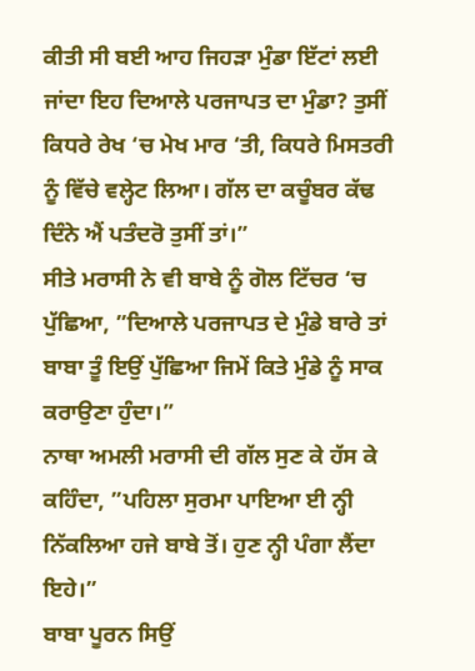ਕੀਤੀ ਸੀ ਬਈ ਆਹ ਜਿਹੜਾ ਮੁੰਡਾ ਇੱਟਾਂ ਲਈ ਜਾਂਦਾ ਇਹ ਦਿਆਲੇ ਪਰਜਾਪਤ ਦਾ ਮੁੰਡਾ? ਤੁਸੀਂ ਕਿਧਰੇ ਰੇਖ ‘ਚ ਮੇਖ ਮਾਰ ‘ਤੀ, ਕਿਧਰੇ ਮਿਸਤਰੀ ਨੂੰ ਵਿੱਚੇ ਵਲ੍ਹੇਟ ਲਿਆ। ਗੱਲ ਦਾ ਕਚੂੰਬਰ ਕੱਢ ਦਿੰਨੇ ਐਂ ਪਤੰਦਰੋ ਤੁਸੀਂ ਤਾਂ।”
ਸੀਤੇ ਮਰਾਸੀ ਨੇ ਵੀ ਬਾਬੇ ਨੂੰ ਗੋਲ ਟਿੱਚਰ ‘ਚ ਪੁੱਛਿਆ, ”ਦਿਆਲੇ ਪਰਜਾਪਤ ਦੇ ਮੁੰਡੇ ਬਾਰੇ ਤਾਂ ਬਾਬਾ ਤੂੰ ਇਉਂ ਪੁੱਛਿਆ ਜਿਮੇਂ ਕਿਤੇ ਮੁੰਡੇ ਨੂੰ ਸਾਕ ਕਰਾਉਣਾ ਹੁੰਦਾ।”
ਨਾਥਾ ਅਮਲੀ ਮਰਾਸੀ ਦੀ ਗੱਲ ਸੁਣ ਕੇ ਹੱਸ ਕੇ ਕਹਿੰਦਾ, ”ਪਹਿਲਾ ਸੁਰਮਾ ਪਾਇਆ ਈ ਨ੍ਹੀ ਨਿੱਕਲਿਆ ਹਜੇ ਬਾਬੇ ਤੋਂ। ਹੁਣ ਨ੍ਹੀ ਪੰਗਾ ਲੈਂਦਾ ਇਹੇ।”
ਬਾਬਾ ਪੂਰਨ ਸਿਉਂ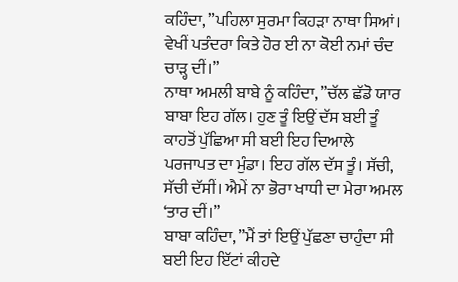ਕਹਿੰਦਾ, ”ਪਹਿਲਾ ਸੁਰਮਾ ਕਿਹੜਾ ਨਾਥਾ ਸਿਆਂ। ਵੇਖੀਂ ਪਤੰਦਰਾ ਕਿਤੇ ਹੋਰ ਈ ਨਾ ਕੋਈ ਨਮਾਂ ਚੰਦ ਚਾੜ੍ਹ ਦੀਂ।”
ਨਾਥਾ ਅਮਲੀ ਬਾਬੇ ਨੂੰ ਕਹਿੰਦਾ, ”ਚੱਲ ਛੱਡੋ ਯਾਰ ਬਾਬਾ ਇਹ ਗੱਲ। ਹੁਣ ਤੂੰ ਇਉਂ ਦੱਸ ਬਈ ਤੂੰ ਕਾਹਤੋਂ ਪੁੱਛਿਆ ਸੀ ਬਈ ਇਹ ਦਿਆਲੇ ਪਰਜਾਪਤ ਦਾ ਮੁੰਡਾ। ਇਹ ਗੱਲ ਦੱਸ ਤੂੰ। ਸੱਚੀ, ਸੱਚੀ ਦੱਸੀਂ। ਐਮੇਂ ਨਾ ਭੋਰਾ ਖਾਧੀ ਦਾ ਮੇਰਾ ਅਮਲ ‘ਤਾਰ ਦੀਂ।”
ਬਾਬਾ ਕਹਿੰਦਾ, ”ਮੈਂ ਤਾਂ ਇਉਂ ਪੁੱਛਣਾ ਚਾਹੁੰਦਾ ਸੀ ਬਈ ਇਹ ਇੱਟਾਂ ਕੀਹਦੇ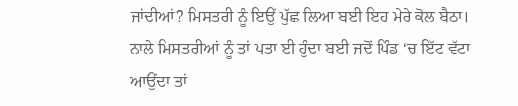ਜਾਂਦੀਆਂ? ਮਿਸਤਰੀ ਨੂੰ ਇਉਂ ਪੁੱਛ ਲਿਆ ਬਈ ਇਹ ਮੇਰੇ ਕੋਲ ਬੈਠਾ। ਨਾਲੇ ਮਿਸਤਰੀਆਂ ਨੂੰ ਤਾਂ ਪਤਾ ਈ ਹੁੰਦਾ ਬਈ ਜਦੋਂ ਪਿੰਡ ‘ਚ ਇੱਟ ਵੱਟਾ ਆਉਂਦਾ ਤਾਂ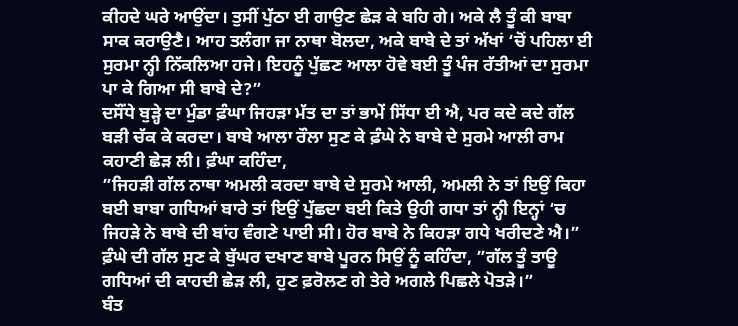ਕੀਹਦੇ ਘਰੇ ਆਉਂਦਾ। ਤੁਸੀਂ ਪੁੱਠਾ ਈ ਗਾਉਣ ਛੇੜ ਕੇ ਬਹਿ ਗੇ। ਅਕੇ ਲੈ ਤੂੰ ਕੀ ਬਾਬਾ ਸਾਕ ਕਰਾਉਣੈ। ਆਹ ਤਲੰਗਾ ਜਾ ਨਾਥਾ ਬੋਲਦਾ, ਅਕੇ ਬਾਬੇ ਦੇ ਤਾਂ ਅੱਖਾਂ ‘ਚੋਂ ਪਹਿਲਾ ਈ ਸੁਰਮਾ ਨ੍ਹੀ ਨਿੱਕਲਿਆ ਹਜੇ। ਇਹਨੂੰ ਪੁੱਛਣ ਆਲਾ ਹੋਵੇ ਬਈ ਤੂੰ ਪੰਜ ਰੱਤੀਆਂ ਦਾ ਸੁਰਮਾ ਪਾ ਕੇ ਗਿਆ ਸੀ ਬਾਬੇ ਦੇ?”
ਦਸੌਂਧੇ ਬੁੜ੍ਹੇ ਦਾ ਮੁੰਡਾ ਫ਼ੰਘਾ ਜਿਹੜਾ ਮੱਤ ਦਾ ਤਾਂ ਭਾਮੇਂ ਸਿੱਧਾ ਈ ਐ, ਪਰ ਕਦੇ ਕਦੇ ਗੱਲ ਬੜੀ ਚੱਕ ਕੇ ਕਰਦਾ। ਬਾਬੇ ਆਲਾ ਰੌਲਾ ਸੁਣ ਕੇ ਫ਼ੰਘੇ ਨੇ ਬਾਬੇ ਦੇ ਸੁਰਮੇ ਆਲੀ ਰਾਮ ਕਹਾਣੀ ਛੇੜ ਲੀ। ਫ਼ੰਘਾ ਕਹਿੰਦਾ,
”ਜਿਹੜੀ ਗੱਲ ਨਾਥਾ ਅਮਲੀ ਕਰਦਾ ਬਾਬੇ ਦੇ ਸੁਰਮੇ ਆਲੀ, ਅਮਲੀ ਨੇ ਤਾਂ ਇਉਂ ਕਿਹਾ ਬਈ ਬਾਬਾ ਗਧਿਆਂ ਬਾਰੇ ਤਾਂ ਇਉਂ ਪੁੱਛਦਾ ਬਈ ਕਿਤੇ ਉਹੀ ਗਧਾ ਤਾਂ ਨ੍ਹੀ ਇਨ੍ਹਾਂ ‘ਚ ਜਿਹੜੇ ਨੇ ਬਾਬੇ ਦੀ ਬਾਂਹ ਵੰਗਣੇ ਪਾਈ ਸੀ। ਹੋਰ ਬਾਬੇ ਨੇ ਕਿਹੜਾ ਗਧੇ ਖਰੀਦਣੇ ਐ।”
ਫ਼ੰਘੇ ਦੀ ਗੱਲ ਸੁਣ ਕੇ ਬੁੱਘਰ ਦਖਾਣ ਬਾਬੇ ਪੂਰਨ ਸਿਉਂ ਨੂੰ ਕਹਿੰਦਾ, ”ਗੱਲ ਤੂੰ ਤਾਊ ਗਧਿਆਂ ਦੀ ਕਾਹਦੀ ਛੇੜ ਲੀ, ਹੁਣ ਫ਼ਰੋਲਣ ਗੇ ਤੇਰੇ ਅਗਲੇ ਪਿਛਲੇ ਪੋਤੜੇ।”
ਬੰਤ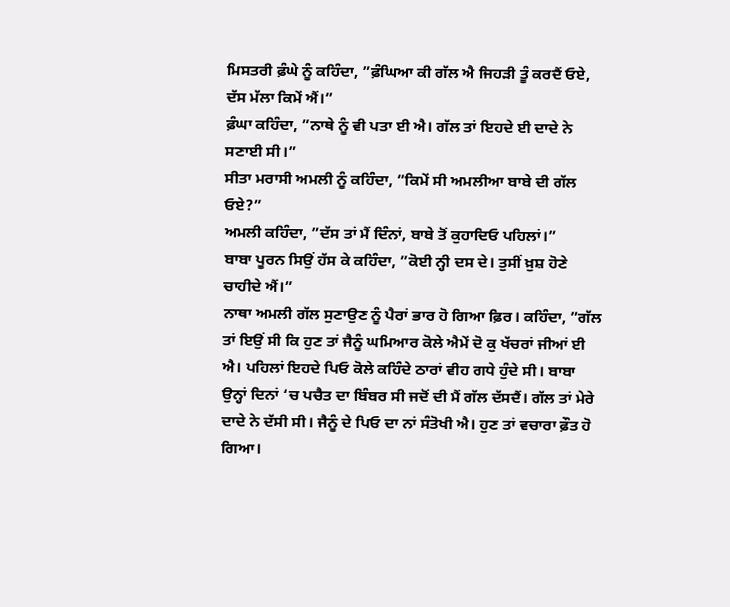ਮਿਸਤਰੀ ਫ਼ੰਘੇ ਨੂੰ ਕਹਿੰਦਾ, ”ਫ਼ੰਘਿਆ ਕੀ ਗੱਲ ਐ ਜਿਹੜੀ ਤੂੰ ਕਰਦੈਂ ਓਏ, ਦੱਸ ਮੱਲਾ ਕਿਮੇਂ ਐਂ।”
ਫ਼ੰਘਾ ਕਹਿੰਦਾ, ”ਨਾਥੇ ਨੂੰ ਵੀ ਪਤਾ ਈ ਐ। ਗੱਲ ਤਾਂ ਇਹਦੇ ਈ ਦਾਦੇ ਨੇ ਸਣਾਈ ਸੀ।”
ਸੀਤਾ ਮਰਾਸੀ ਅਮਲੀ ਨੂੰ ਕਹਿੰਦਾ, ”ਕਿਮੇਂ ਸੀ ਅਮਲੀਆ ਬਾਬੇ ਦੀ ਗੱਲ ਓਏ?”
ਅਮਲੀ ਕਹਿੰਦਾ, ”ਦੱਸ ਤਾਂ ਮੈਂ ਦਿੰਨਾਂ, ਬਾਬੇ ਤੋਂ ਕੁਹਾਦਿਓ ਪਹਿਲਾਂ।”
ਬਾਬਾ ਪੂਰਨ ਸਿਉਂ ਹੱਸ ਕੇ ਕਹਿੰਦਾ, ”ਕੋਈ ਨ੍ਹੀ ਦਸ ਦੇ। ਤੁਸੀਂ ਖ਼ੁਸ਼ ਹੋਣੇ ਚਾਹੀਦੇ ਐਂ।”
ਨਾਥਾ ਅਮਲੀ ਗੱਲ ਸੁਣਾਉਣ ਨੂੰ ਪੈਰਾਂ ਭਾਰ ਹੋ ਗਿਆ ਫ਼ਿਰ। ਕਹਿੰਦਾ, ”ਗੱਲ ਤਾਂ ਇਉਂ ਸੀ ਕਿ ਹੁਣ ਤਾਂ ਜੈਨੂੰ ਘਮਿਆਰ ਕੋਲੇ ਐਮੇਂ ਦੋ ਕੁ ਖੱਚਰਾਂ ਜੀਆਂ ਈ ਐ। ਪਹਿਲਾਂ ਇਹਦੇ ਪਿਓ ਕੋਲੇ ਕਹਿੰਦੇ ਠਾਰਾਂ ਵੀਹ ਗਧੇ ਹੁੰਦੇ ਸੀ। ਬਾਬਾ ਉਨ੍ਹਾਂ ਦਿਨਾਂ ‘ਚ ਪਚੈਤ ਦਾ ਬਿੰਬਰ ਸੀ ਜਦੋਂ ਦੀ ਮੈਂ ਗੱਲ ਦੱਸਦੈਂ। ਗੱਲ ਤਾਂ ਮੇਰੇ ਦਾਦੇ ਨੇ ਦੱਸੀ ਸੀ। ਜੈਨੂੰ ਦੇ ਪਿਓ ਦਾ ਨਾਂ ਸੰਤੋਖੀ ਐ। ਹੁਣ ਤਾਂ ਵਚਾਰਾ ਫ਼ੌਤ ਹੋ ਗਿਆ।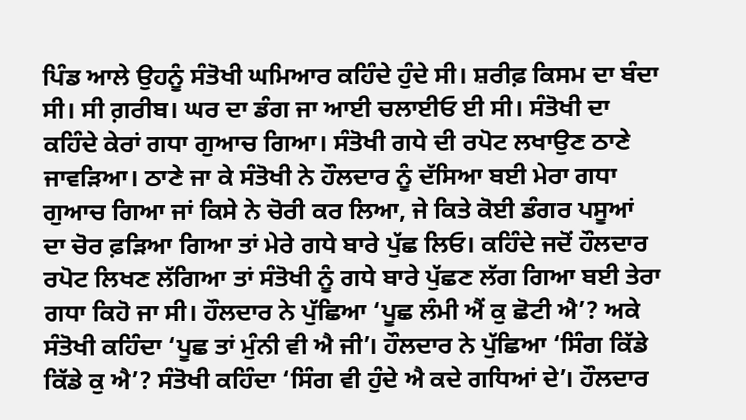ਪਿੰਡ ਆਲੇ ਉਹਨੂੰ ਸੰਤੋਖੀ ਘਮਿਆਰ ਕਹਿੰਦੇ ਹੁੰਦੇ ਸੀ। ਸ਼ਰੀਫ਼ ਕਿਸਮ ਦਾ ਬੰਦਾ ਸੀ। ਸੀ ਗ਼ਰੀਬ। ਘਰ ਦਾ ਡੰਗ ਜਾ ਆਈ ਚਲਾਈਓ ਈ ਸੀ। ਸੰਤੋਖੀ ਦਾ ਕਹਿੰਦੇ ਕੇਰਾਂ ਗਧਾ ਗੁਆਚ ਗਿਆ। ਸੰਤੋਖੀ ਗਧੇ ਦੀ ਰਪੋਟ ਲਖਾਉਣ ਠਾਣੇ ਜਾਵੜਿਆ। ਠਾਣੇ ਜਾ ਕੇ ਸੰਤੋਖੀ ਨੇ ਹੌਲਦਾਰ ਨੂੰ ਦੱਸਿਆ ਬਈ ਮੇਰਾ ਗਧਾ ਗੁਆਚ ਗਿਆ ਜਾਂ ਕਿਸੇ ਨੇ ਚੋਰੀ ਕਰ ਲਿਆ, ਜੇ ਕਿਤੇ ਕੋਈ ਡੰਗਰ ਪਸੂਆਂ ਦਾ ਚੋਰ ਫ਼ੜਿਆ ਗਿਆ ਤਾਂ ਮੇਰੇ ਗਧੇ ਬਾਰੇ ਪੁੱਛ ਲਿਓ। ਕਹਿੰਦੇ ਜਦੋਂ ਹੌਲਦਾਰ ਰਪੋਟ ਲਿਖਣ ਲੱਗਿਆ ਤਾਂ ਸੰਤੋਖੀ ਨੂੰ ਗਧੇ ਬਾਰੇ ਪੁੱਛਣ ਲੱਗ ਗਿਆ ਬਈ ਤੇਰਾ ਗਧਾ ਕਿਹੋ ਜਾ ਸੀ। ਹੌਲਦਾਰ ਨੇ ਪੁੱਛਿਆ ‘ਪੂਛ ਲੰਮੀ ਐਂ ਕੁ ਛੋਟੀ ਐ’? ਅਕੇ ਸੰਤੋਖੀ ਕਹਿੰਦਾ ‘ਪੂਛ ਤਾਂ ਮੁੰਨੀ ਵੀ ਐ ਜੀ’। ਹੌਲਦਾਰ ਨੇ ਪੁੱਛਿਆ ‘ਸਿੰਗ ਕਿੱਡੇ ਕਿੱਡੇ ਕੁ ਐ’? ਸੰਤੋਖੀ ਕਹਿੰਦਾ ‘ਸਿੰਗ ਵੀ ਹੁੰਦੇ ਐ ਕਦੇ ਗਧਿਆਂ ਦੇ’। ਹੌਲਦਾਰ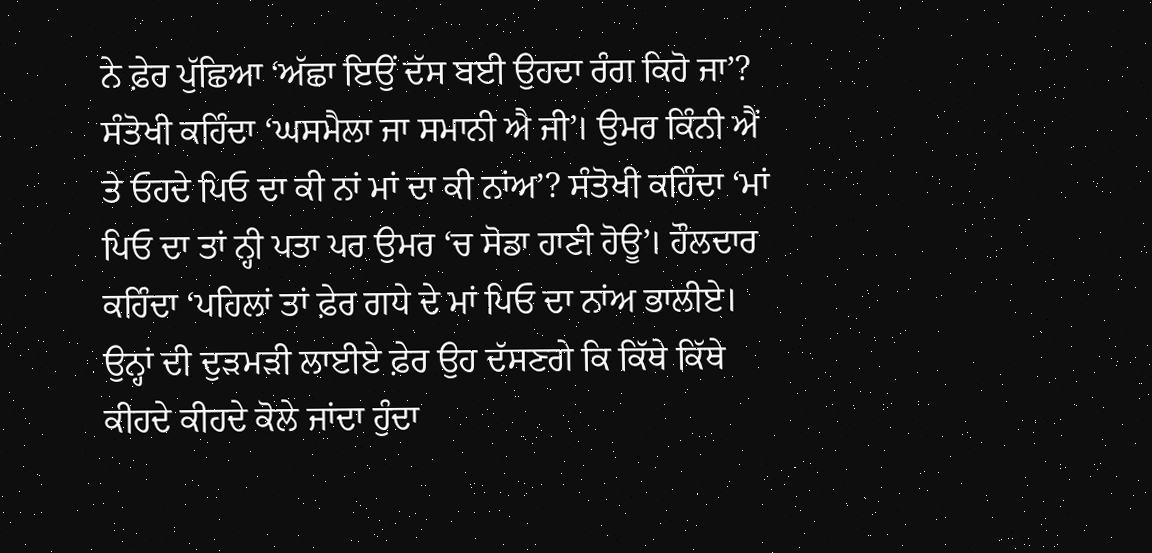ਨੇ ਫ਼ੇਰ ਪੁੱਛਿਆ ‘ਅੱਛਾ ਇਉਂ ਦੱਸ ਬਈ ਉਹਦਾ ਰੰਗ ਕਿਹੋ ਜਾ’? ਸੰਤੋਖੀ ਕਹਿੰਦਾ ‘ਘਸਮੈਲਾ ਜਾ ਸਮਾਨੀ ਐ ਜੀ’। ਉਮਰ ਕਿੰਨੀ ਐਂ ਤੇ ਓਹਦੇ ਪਿਓ ਦਾ ਕੀ ਨਾਂ ਮਾਂ ਦਾ ਕੀ ਨਾਂਅ’? ਸੰਤੋਖੀ ਕਹਿੰਦਾ ‘ਮਾਂ ਪਿਓ ਦਾ ਤਾਂ ਨ੍ਹੀ ਪਤਾ ਪਰ ਉਮਰ ‘ਚ ਸੋਡਾ ਹਾਣੀ ਹੋਊ’। ਹੌਲਦਾਰ ਕਹਿੰਦਾ ‘ਪਹਿਲਾਂ ਤਾਂ ਫ਼ੇਰ ਗਧੇ ਦੇ ਮਾਂ ਪਿਓ ਦਾ ਨਾਂਅ ਭਾਲੀਏ। ਉਨ੍ਹਾਂ ਦੀ ਦੁੜਮੜੀ ਲਾਈਏ ਫ਼ੇਰ ਉਹ ਦੱਸਣਗੇ ਕਿ ਕਿੱਥੇ ਕਿੱਥੇ ਕੀਹਦੇ ਕੀਹਦੇ ਕੋਲੇ ਜਾਂਦਾ ਹੁੰਦਾ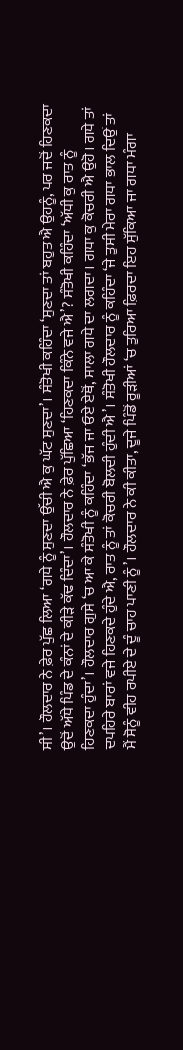ਸੀ’। ਹੌਲਦਾਰ ਨੇ ਫ਼ੇਰ ਪੁੱਛ ਲਿਆ ‘ਗਧੇ ਨੂੰ ਸੁਣਦਾ ਉੱਚੀ ਐ ਕੁ ਘੱਟ ਸੁਣਦਾ’। ਸੰਤੋਖੀ ਕਹਿੰਦਾ ‘ਸੁਣਦਾ ਤਾਂ ਬਹੁਤ ਐ ਉਹਨੂੰ, ਪਰ ਜਦੋਂ ਹਿਣਕਦਾ ਉਦੋਂ ਅੱਧੇ ਪਿੰਡ ਦੇ ਕੰਨਾਂ ਦੇ ਕੀੜੇ ਕੱਢ ਦਿੰਦਾ’। ਹੌਲਦਾਰ ਨੇ ਫ਼ੇਰ ਪੁੱਛਿਆ ‘ਹਿਣਕਦਾ ਕਿੰਨੇ ਵਜੇ ਐ’? ਸੰਤੋਖੀ ਕਹਿੰਦਾ ‘ਅੱਧੀ ਕੁ ਰਾਤ ਨੂੰ ਹਿਣਕਦਾ ਹੁੰਦਾ’। ਹੌਲਦਾਰ ਗੁਸੇ ‘ਚ ਆ ਕੇ ਸੰਤੋਖੀ ਨੂੰ ਕਹਿੰਦਾ ‘ਭੱਜ ਜਾ ਓਏ ਏਥੋਂ, ਸਾਲਾ ਗਧੇ ਦਾ ਲਗਦਾ। ਗਧਾ ਕੁ ਕੋਚਰੀ ਐ ਉਹੋ। ਗਧੇ ਤਾਂ ਦਪਹਿਰੇ ਬਾਰਾਂ ਵਜੇ ਹਿਣਕਦੇ ਹੁੰਦੇ ਐ, ਰਾਤ ਨੂੰ ਤਾਂ ਕੋਚਰੀ ਬੋਲਦੀ ਹੁੰਦੀ ਐ’। ਸੰਤੋਖੀ ਹੌਲਦਾਰ ਨੂੰ ਕਹਿੰਦਾ ‘ਜੇ ਤੁਸੀ ਮੇਰਾ ਗਧਾ ਭਾਲ ਦਿਉਂ ਤਾਂ ਮੈਂ ਸੋਨੂੰ ਵੀਹ ਰਪੀਏ ਦੇ ਦੂੰ ਚਾਹ ਪਾਣੀ ਨੂੰ’। ਹੌਲਦਾਰ ਨੇ ਕੀ ਕੀਤਾ, ਦੂਜੇ ਪਿੰਡੋਂ ਰੂੜੀਆਂ ‘ਚ ਤੁਰਿਆ ਫ਼ਿਰਦਾ ਇਹ ਸੁੱਕਿਆ ਜਾ ਗਧਾ ਮੰਗਾ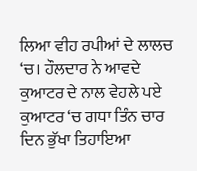ਲਿਆ ਵੀਹ ਰਪੀਆਂ ਦੇ ਲਾਲਚ ‘ਚ। ਹੌਲਦਾਰ ਨੇ ਆਵਦੇ ਕੁਆਟਰ ਦੇ ਨਾਲ ਵੇਹਲੇ ਪਏ ਕੁਆਟਰ ‘ਚ ਗਧਾ ਤਿੰਨ ਚਾਰ ਦਿਨ ਭੁੱਖਾ ਤਿਹਾਇਆ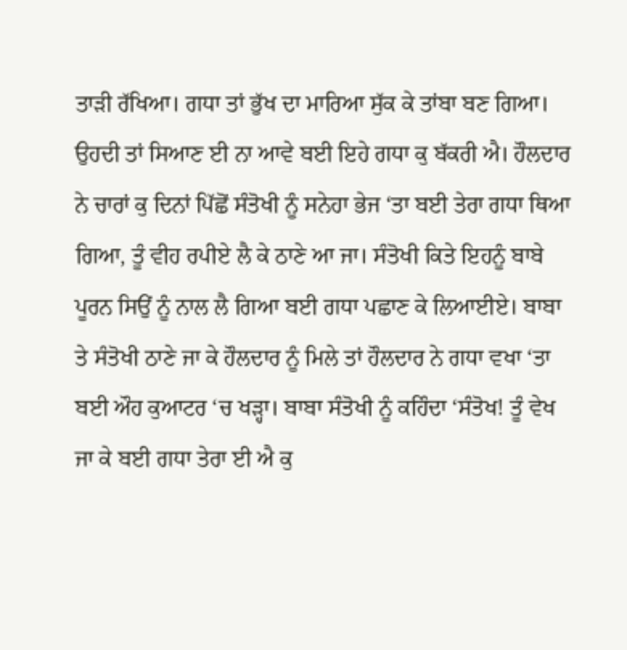ਤਾੜੀ ਰੱਖਿਆ। ਗਧਾ ਤਾਂ ਭੁੱਖ ਦਾ ਮਾਰਿਆ ਸੁੱਕ ਕੇ ਤਾਂਬਾ ਬਣ ਗਿਆ। ਉਹਦੀ ਤਾਂ ਸਿਆਣ ਈ ਨਾ ਆਵੇ ਬਈ ਇਹੇ ਗਧਾ ਕੁ ਬੱਕਰੀ ਐ। ਹੌਲਦਾਰ ਨੇ ਚਾਰਾਂ ਕੁ ਦਿਨਾਂ ਪਿੱਛੋਂ ਸੰਤੋਖੀ ਨੂੰ ਸਨੇਹਾ ਭੇਜ ‘ਤਾ ਬਈ ਤੇਰਾ ਗਧਾ ਥਿਆ ਗਿਆ, ਤੂੰ ਵੀਹ ਰਪੀਏ ਲੈ ਕੇ ਠਾਣੇ ਆ ਜਾ। ਸੰਤੋਖੀ ਕਿਤੇ ਇਹਨੂੰ ਬਾਬੇ ਪੂਰਨ ਸਿਉਂ ਨੂੰ ਨਾਲ ਲੈ ਗਿਆ ਬਈ ਗਧਾ ਪਛਾਣ ਕੇ ਲਿਆਈਏ। ਬਾਬਾ ਤੇ ਸੰਤੋਖੀ ਠਾਣੇ ਜਾ ਕੇ ਹੌਲਦਾਰ ਨੂੰ ਮਿਲੇ ਤਾਂ ਹੌਲਦਾਰ ਨੇ ਗਧਾ ਵਖਾ ‘ਤਾ ਬਈ ਔਹ ਕੁਆਟਰ ‘ਚ ਖੜ੍ਹਾ। ਬਾਬਾ ਸੰਤੋਖੀ ਨੂੰ ਕਹਿੰਦਾ ‘ਸੰਤੋਖ! ਤੂੰ ਵੇਖ ਜਾ ਕੇ ਬਈ ਗਧਾ ਤੇਰਾ ਈ ਐ ਕੁ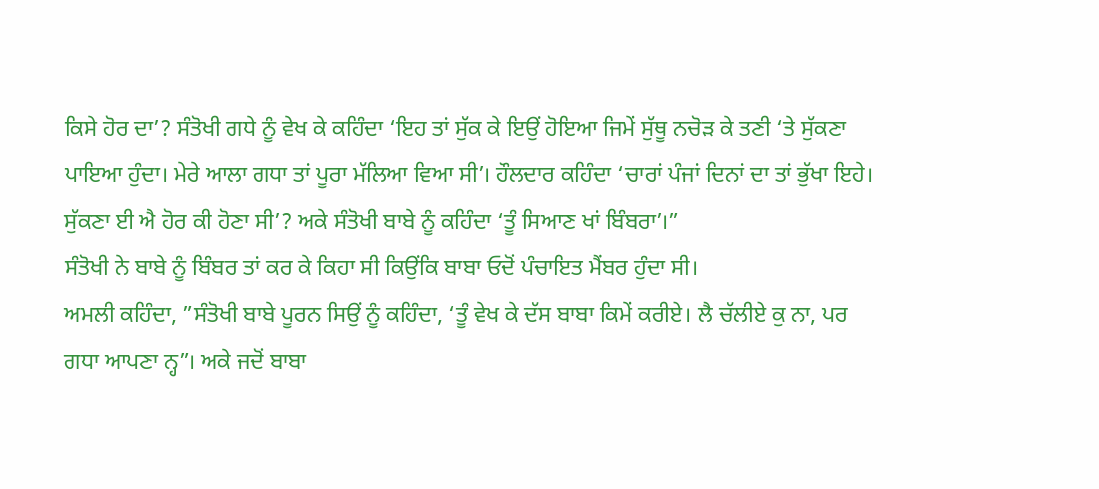ਕਿਸੇ ਹੋਰ ਦਾ’? ਸੰਤੋਖੀ ਗਧੇ ਨੂੰ ਵੇਖ ਕੇ ਕਹਿੰਦਾ ‘ਇਹ ਤਾਂ ਸੁੱਕ ਕੇ ਇਉਂ ਹੋਇਆ ਜਿਮੇਂ ਸੁੱਥੂ ਨਚੋੜ ਕੇ ਤਣੀ ‘ਤੇ ਸੁੱਕਣਾ ਪਾਇਆ ਹੁੰਦਾ। ਮੇਰੇ ਆਲਾ ਗਧਾ ਤਾਂ ਪੂਰਾ ਮੱਲਿਆ ਵਿਆ ਸੀ’। ਹੌਲਦਾਰ ਕਹਿੰਦਾ ‘ਚਾਰਾਂ ਪੰਜਾਂ ਦਿਨਾਂ ਦਾ ਤਾਂ ਭੁੱਖਾ ਇਹੇ। ਸੁੱਕਣਾ ਈ ਐ ਹੋਰ ਕੀ ਹੋਣਾ ਸੀ’? ਅਕੇ ਸੰਤੋਖੀ ਬਾਬੇ ਨੂੰ ਕਹਿੰਦਾ ‘ਤੂੰ ਸਿਆਣ ਖਾਂ ਬਿੰਬਰਾ’।”
ਸੰਤੋਖੀ ਨੇ ਬਾਬੇ ਨੂੰ ਬਿੰਬਰ ਤਾਂ ਕਰ ਕੇ ਕਿਹਾ ਸੀ ਕਿਉਂਕਿ ਬਾਬਾ ਓਦੋਂ ਪੰਚਾਇਤ ਮੈਂਬਰ ਹੁੰਦਾ ਸੀ।
ਅਮਲੀ ਕਹਿੰਦਾ, ”ਸੰਤੋਖੀ ਬਾਬੇ ਪੂਰਨ ਸਿਉਂ ਨੂੰ ਕਹਿੰਦਾ, ‘ਤੂੰ ਵੇਖ ਕੇ ਦੱਸ ਬਾਬਾ ਕਿਮੇਂ ਕਰੀਏ। ਲੈ ਚੱਲੀਏ ਕੁ ਨਾ, ਪਰ ਗਧਾ ਆਪਣਾ ਨ੍ਹ”। ਅਕੇ ਜਦੋਂ ਬਾਬਾ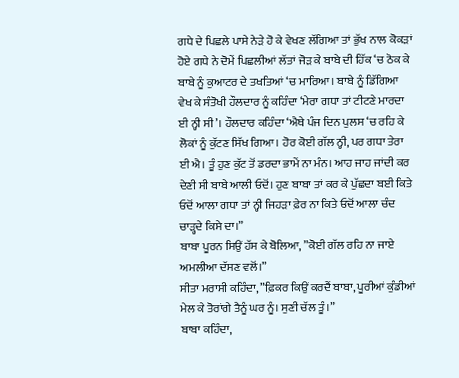ਗਧੇ ਦੇ ਪਿਛਲੇ ਪਾਸੇ ਨੇੜੇ ਹੋ ਕੇ ਵੇਖਣ ਲੱਗਿਆ ਤਾਂ ਭੁੱਖ ਨਾਲ ਕੋਕੜਾਂ ਹੋਏ ਗਧੇ ਨੇ ਦੋਮੇਂ ਪਿਛਲੀਆਂ ਲੱਤਾਂ ਜੋੜ ਕੇ ਬਾਬੇ ਦੀ ਹਿੱਕ ‘ਚ ਠੋਕ ਕੇ ਬਾਬੇ ਨੂੰ ਕੁਆਟਰ ਦੇ ਤਖਤਿਆਂ ‘ਚ ਮਾਰਿਆ। ਬਾਬੇ ਨੂੰ ਡਿੱਗਿਆ ਵੇਖ ਕੇ ਸੰਤੋਖੀ ਹੌਲਦਾਰ ਨੂੰ ਕਹਿੰਦਾ ‘ਮੇਰਾ ਗਧਾ ਤਾਂ ਟੀਟਣੇ ਮਾਰਦਾ ਈ ਨ੍ਹੀ ਸੀ’। ਹੌਲਦਾਰ ਕਹਿੰਦਾ ‘ਐਥੇ ਪੰਜ ਦਿਨ ਪੁਲਸ ‘ਚ ਰਹਿ ਕੇ ਲੋਕਾਂ ਨੂੰ ਕੁੱਟਣ ਸਿੱਖ ਗਿਆ। ਹੋਰ ਕੋਈ ਗੱਲ ਨ੍ਹੀ, ਪਰ ਗਧਾ ਤੇਰਾ ਈ ਐ। ਤੂੰ ਹੁਣ ਕੁੱਟ ਤੋਂ ਡਰਦਾ ਭਾਮੇਂ ਨਾ ਮੰਨ। ਆਹ ਜਾਹ ਜਾਂਦੀ ਕਰ ਦੇਣੀ ਸੀ ਬਾਬੇ ਆਲੀ ਓਦੋਂ। ਹੁਣ ਬਾਬਾ ਤਾਂ ਕਰ ਕੇ ਪੁੱਛਦਾ ਬਈ ਕਿਤੇ ਓਦੋਂ ਆਲਾ ਗਧਾ ਤਾਂ ਨ੍ਹੀ ਜਿਹੜਾ ਫ਼ੇਰ ਨਾ ਕਿਤੇ ਓਦੋਂ ਆਲਾ ਚੰਦ ਚਾੜ੍ਹਦੇ ਕਿਸੇ ਦਾ।”
ਬਾਬਾ ਪੂਰਨ ਸਿਉਂ ਹੱਸ ਕੇ ਬੋਲਿਆ, ”ਕੋਈ ਗੱਲ ਰਹਿ ਨਾ ਜਾਏ ਅਮਲੀਆ ਦੱਸਣ ਵਲੋਂ।”
ਸੀਤਾ ਮਰਾਸੀ ਕਹਿੰਦਾ, ”ਫ਼ਿਕਰ ਕਿਉਂ ਕਰਦੈਂ ਬਾਬਾ, ਪੂਰੀਆਂ ਕੁੰਡੀਆਂ ਮੇਲ ਕੇ ਤੋਰਾਂਗੇ ਤੈਨੂੰ ਘਰ ਨੂੰ। ਸੁਣੀ ਚੱਲ ਤੂੰ।”
ਬਾਬਾ ਕਹਿੰਦਾ,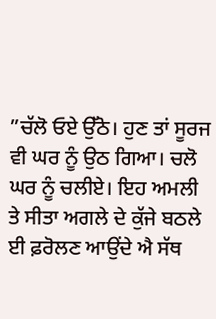”ਚੱਲੋ ਓਏ ਉੱਠੋ। ਹੁਣ ਤਾਂ ਸੂਰਜ ਵੀ ਘਰ ਨੂੰ ਉਠ ਗਿਆ। ਚਲੋ ਘਰ ਨੂੰ ਚਲੀਏ। ਇਹ ਅਮਲੀ ਤੇ ਸੀਤਾ ਅਗਲੇ ਦੇ ਕੁੱਜੇ ਬਠਲੇ ਈ ਫ਼ਰੋਲਣ ਆਉਂਦੇ ਐ ਸੱਥ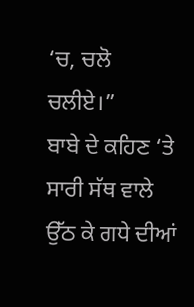‘ਚ, ਚਲੋ ਚਲੀਏ।”
ਬਾਬੇ ਦੇ ਕਹਿਣ ‘ਤੇ ਸਾਰੀ ਸੱਥ ਵਾਲੇ ਉੱਠ ਕੇ ਗਧੇ ਦੀਆਂ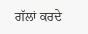ਗੱਲਾਂ ਕਰਦੇ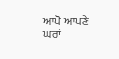ਆਪੋ ਆਪਣੇ ਘਰਾਂ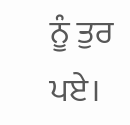ਨੂੰ ਤੁਰ ਪਏ।